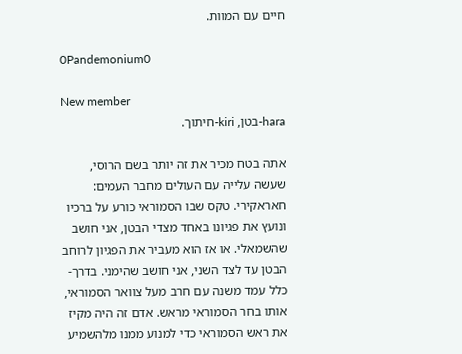חיים עם המוות.

0Pandemonium0

New member
hara-בטן, kiri-חיתוך.

אתה בטח מכיר את זה יותר בשם הרוסי, שעשה עלייה עם העולים מחבר העמים: חאראקירי. טקס שבו הסמוראי כורע על ברכיו ונועץ את פגיונו באחד מצדי הבטן, אני חושב שהשמאלי. או אז הוא מעביר את הפגיון לרוחב הבטן עד לצד השני, אני חושב שהימני. בדרך-כלל עמד משנה עם חרב מעל צוואר הסמוראי, אותו בחר הסמוראי מראש. אדם זה היה מקיז את ראש הסמוראי כדי למנוע ממנו מלהשמיע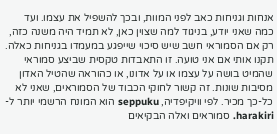אנחות וגניחות כאב לפני המוות, ובכך להשפיל את עצמו. ועד כמה שאני יודע, בניגוד למה שצוין כאן, לא תמיד היה משנה כזה, רק אם הסמוראי חשב שיש סיכוי שייפגע במעמדו בגניחות כאלה. תקנו אותי אם אני טועה. זו התאבדות טקסית שביצע סמוראי שהמיט בושה על עצמו או על אדונו, או כהוראה שהטיל האדון מסיבות שונות. זה קשור לחוקי הכבוד של הסמוראים, שאני לא כל-כך מכיר. לפי וויקיפדיה, seppuku הוא המונח הרשמי יותר ל-harakiri. סמוראים ואלה הבקיאים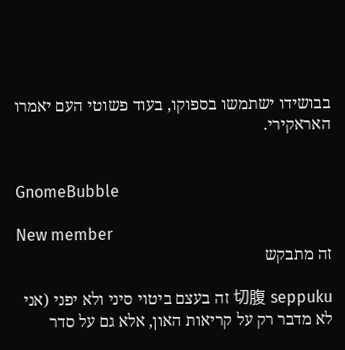בבושידו ישתמשו בספוקו, בעוד פשוטי העם יאמרו האראקירי.


GnomeBubble

New member
זה מתבקש

切腹 seppuku זה בעצם ביטוי סיני ולא יפני (אני לא מדבר רק על קריאות האון, אלא גם על סדר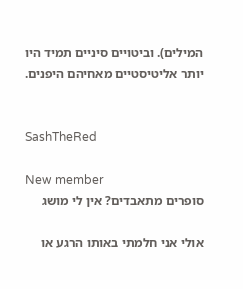המילים). וביטויים סיניים תמיד היו יותר אליטיסטיים מאחיהם היפנים.


SashTheRed

New member
סופרים מתאבדים? אין לי מושג

אולי אני חלמתי באותו הרגע או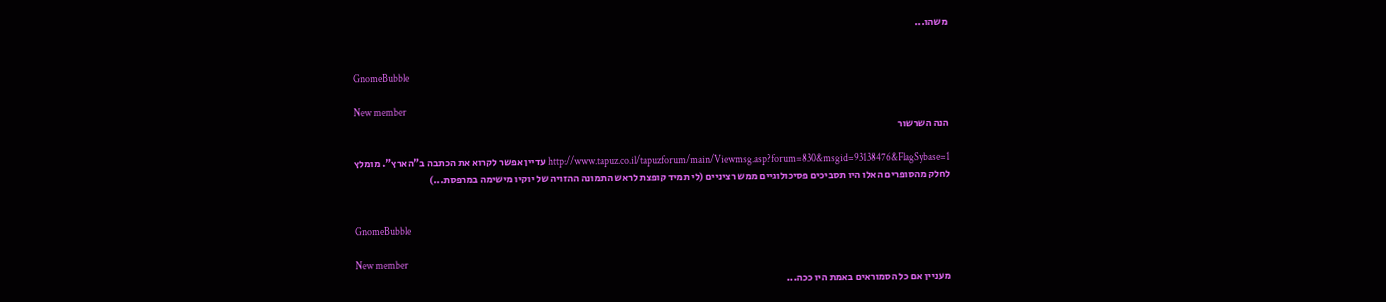משהו...


GnomeBubble

New member
הנה השרשור

http://www.tapuz.co.il/tapuzforum/main/Viewmsg.asp?forum=830&msgid=93138476&FlagSybase=1 עדיין אפשר לקרוא את הכתבה ב"הארץ". מומלץ
לחלק מהסופרים האלו היו תסביכים פסיכולוגיים ממש רציניים (לי תמיד קופצת לראש התמונה ההזויה של יוקיו מישימה במרפסת...)


GnomeBubble

New member
מעניין אם כל הסמוראים באמת היו ככה...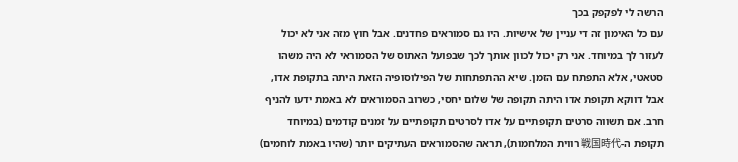הרשה לי לפקפק בכך
עם כל האימון זה די עניין של אישיות. היו גם סמוראים פחדנים. אבל חוץ מזה אני לא יכול לעזור לך במיוחד. אני רק יכול לכוון אותך לכך שבפועל האתוס של הסמוראי לא היה משהו סטאטי, אלא התפתח עם הזמן. שיא ההתפתחות של הפילוסופיה הזאת היתה בתקופת אדו, אבל דווקא תקופת אדו היתה תקופה של שלום יחסי, כשרוב הסמוראים לא באמת ידעו להניף חרב. אם תשווה סרטים תקופתיים על אדו לסרטים תקופתיים על זמנים קודמים (במיוחד תקופת ה-戦国時代 רווית המלחמות), תראה שהסמוראים העתיקים יותר (שהיו באמת לוחמים)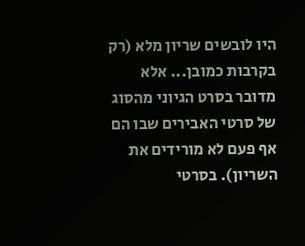היו לובשים שריון מלא (רק בקרבות כמובן... אלא מדובר בסרט הגיוני מהסוג של סרטי האבירים שבו הם אף פעם לא מורידים את השריון). בסרטי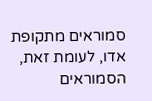סמוראים מתקופת אדו, לעומת זאת, הסמוראים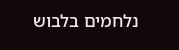נלחמים בלבוש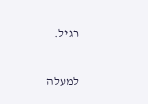רגיל.

למעלה